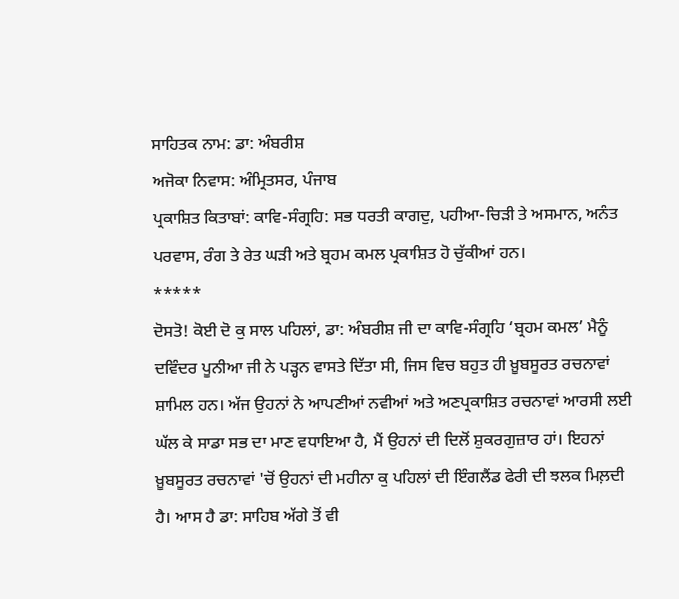ਸਾਹਿਤਕ ਨਾਮ: ਡਾ: ਅੰਬਰੀਸ਼
ਅਜੋਕਾ ਨਿਵਾਸ: ਅੰਮ੍ਰਿਤਸਰ, ਪੰਜਾਬ
ਪ੍ਰਕਾਸ਼ਿਤ ਕਿਤਾਬਾਂ: ਕਾਵਿ-ਸੰਗ੍ਰਹਿ: ਸਭ ਧਰਤੀ ਕਾਗਦੁ, ਪਹੀਆ-ਚਿੜੀ ਤੇ ਅਸਮਾਨ, ਅਨੰਤ ਪਰਵਾਸ, ਰੰਗ ਤੇ ਰੇਤ ਘੜੀ ਅਤੇ ਬ੍ਰਹਮ ਕਮਲ ਪ੍ਰਕਾਸ਼ਿਤ ਹੋ ਚੁੱਕੀਆਂ ਹਨ।
*****
ਦੋਸਤੋ! ਕੋਈ ਦੋ ਕੁ ਸਾਲ ਪਹਿਲਾਂ, ਡਾ: ਅੰਬਰੀਸ਼ ਜੀ ਦਾ ਕਾਵਿ-ਸੰਗ੍ਰਹਿ ‘ਬ੍ਰਹਮ ਕਮਲ’ ਮੈਨੂੰ ਦਵਿੰਦਰ ਪੂਨੀਆ ਜੀ ਨੇ ਪੜ੍ਹਨ ਵਾਸਤੇ ਦਿੱਤਾ ਸੀ, ਜਿਸ ਵਿਚ ਬਹੁਤ ਹੀ ਖ਼ੂਬਸੂਰਤ ਰਚਨਾਵਾਂ ਸ਼ਾਮਿਲ ਹਨ। ਅੱਜ ਉਹਨਾਂ ਨੇ ਆਪਣੀਆਂ ਨਵੀਆਂ ਅਤੇ ਅਣਪ੍ਰਕਾਸ਼ਿਤ ਰਚਨਾਵਾਂ ਆਰਸੀ ਲਈ ਘੱਲ ਕੇ ਸਾਡਾ ਸਭ ਦਾ ਮਾਣ ਵਧਾਇਆ ਹੈ, ਮੈਂ ਉਹਨਾਂ ਦੀ ਦਿਲੋਂ ਸ਼ੁਕਰਗੁਜ਼ਾਰ ਹਾਂ। ਇਹਨਾਂ ਖ਼ੂਬਸੂਰਤ ਰਚਨਾਵਾਂ 'ਚੋਂ ਉਹਨਾਂ ਦੀ ਮਹੀਨਾ ਕੁ ਪਹਿਲਾਂ ਦੀ ਇੰਗਲੈਂਡ ਫੇਰੀ ਦੀ ਝਲਕ ਮਿਲ਼ਦੀ ਹੈ। ਆਸ ਹੈ ਡਾ: ਸਾਹਿਬ ਅੱਗੇ ਤੋਂ ਵੀ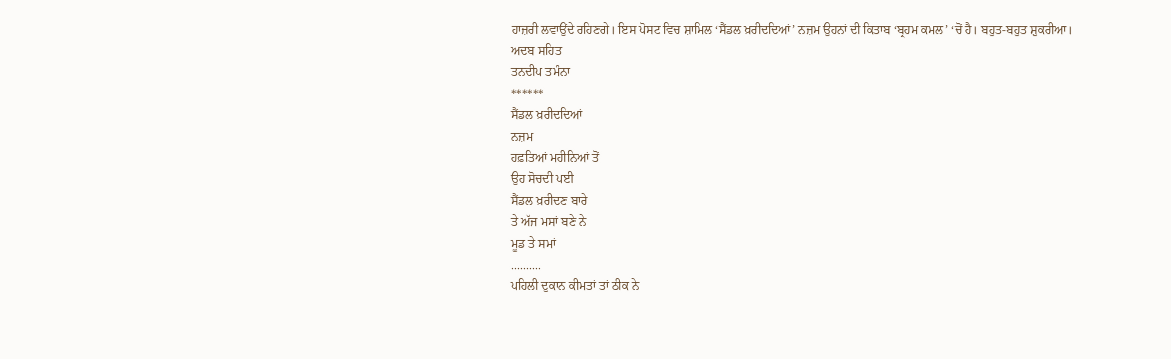ਹਾਜ਼ਰੀ ਲਵਾਉਂਦੇ ਰਹਿਣਗੇ। ਇਸ ਪੋਸਟ ਵਿਚ ਸ਼ਾਮਿਲ ‘ਸੈਂਡਲ ਖ਼ਰੀਦਦਿਆਂ’ ਨਜ਼ਮ ਉਹਨਾਂ ਦੀ ਕਿਤਾਬ ‘ਬ੍ਰਹਮ ਕਮਲ’ ‘ਚੋਂ ਹੈ। ਬਹੁਤ-ਬਹੁਤ ਸ਼ੁਕਰੀਆ।
ਅਦਬ ਸਹਿਤ
ਤਨਦੀਪ ਤਮੰਨਾ
******
ਸੈਂਡਲ ਖ਼ਰੀਦਦਿਆਂ
ਨਜ਼ਮ
ਹਫ਼ਤਿਆਂ ਮਹੀਨਿਆਂ ਤੋਂ
ਉਹ ਸੋਚਦੀ ਪਈ
ਸੈਂਡਲ ਖ਼ਰੀਦਣ ਬਾਰੇ
ਤੇ ਅੱਜ ਮਸਾਂ ਬਣੇ ਨੇ
ਮੂਡ ਤੇ ਸਮਾਂ
..........
ਪਹਿਲੀ ਦੁਕਾਨ ਕੀਮਤਾਂ ਤਾਂ ਠੀਕ ਨੇ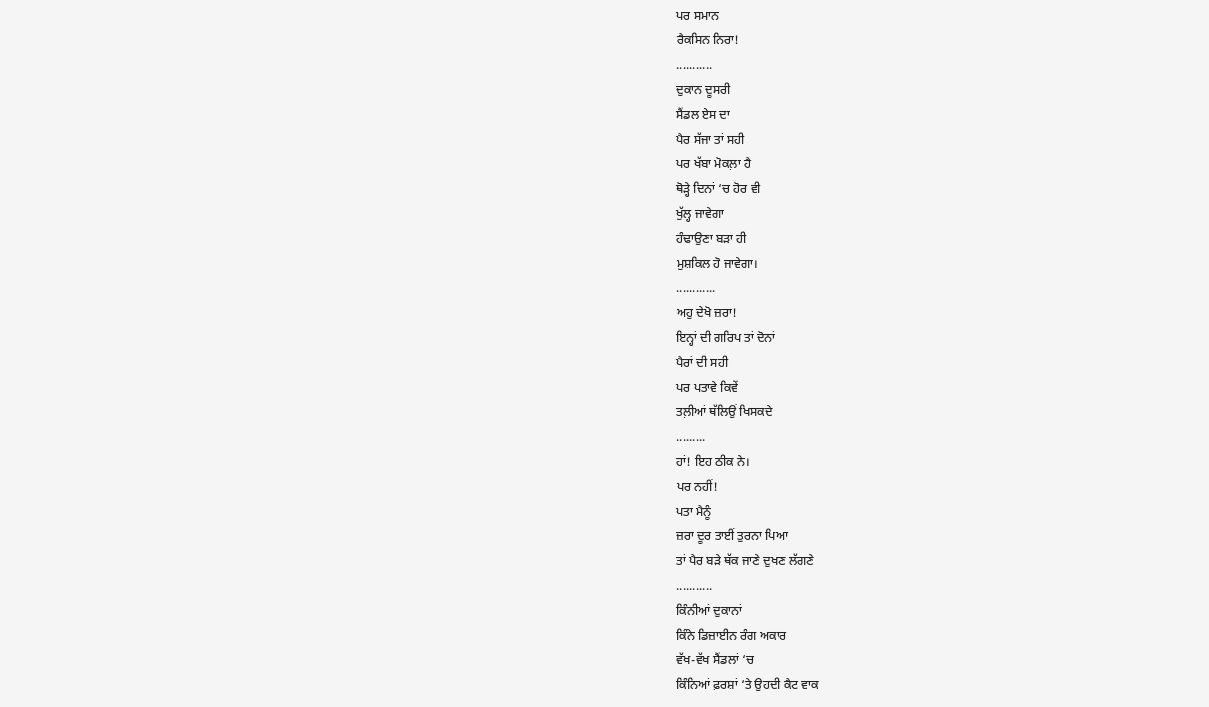ਪਰ ਸਮਾਨ
ਰੈਕਸਿਨ ਨਿਰਾ!
...........
ਦੁਕਾਨ ਦੂਸਰੀ
ਸੈਂਡਲ ਏਸ ਦਾ
ਪੈਰ ਸੱਜਾ ਤਾਂ ਸਹੀ
ਪਰ ਖੱਬਾ ਮੋਕਲ਼ਾ ਹੈ
ਥੋੜ੍ਹੇ ਦਿਨਾਂ ‘ਚ ਹੋਰ ਵੀ
ਖੁੱਲ੍ਹ ਜਾਵੇਗਾ
ਹੰਢਾਉਣਾ ਬੜਾ ਹੀ
ਮੁਸ਼ਕਿਲ ਹੋ ਜਾਵੇਗਾ।
............
ਅਹੁ ਦੇਖੋ ਜ਼ਰਾ!
ਇਨ੍ਹਾਂ ਦੀ ਗਰਿਪ ਤਾਂ ਦੋਨਾਂ
ਪੈਰਾਂ ਦੀ ਸਹੀ
ਪਰ ਪਤਾਵੇ ਕਿਵੇਂ
ਤਲ਼ੀਆਂ ਥੱਲਿਉਂ ਖਿਸਕਦੇ
.........
ਹਾਂ! ਇਹ ਠੀਕ ਨੇ।
ਪਰ ਨਹੀਂ!
ਪਤਾ ਮੈਨੂੰ
ਜ਼ਰਾ ਦੂਰ ਤਾਈਂ ਤੁਰਨਾ ਪਿਆ
ਤਾਂ ਪੈਰ ਬੜੇ ਥੱਕ ਜਾਣੇ ਦੁਖਣ ਲੱਗਣੇ
...........
ਕਿੰਨੀਆਂ ਦੁਕਾਨਾਂ
ਕਿੰਨੇ ਡਿਜ਼ਾਈਨ ਰੰਗ ਅਕਾਰ
ਵੱਖ-ਵੱਖ ਸੈਂਡਲਾਂ ‘ਚ
ਕਿੰਨਿਆਂ ਫ਼ਰਸ਼ਾਂ ‘ਤੇ ਉਹਦੀ ਕੈਟ ਵਾਕ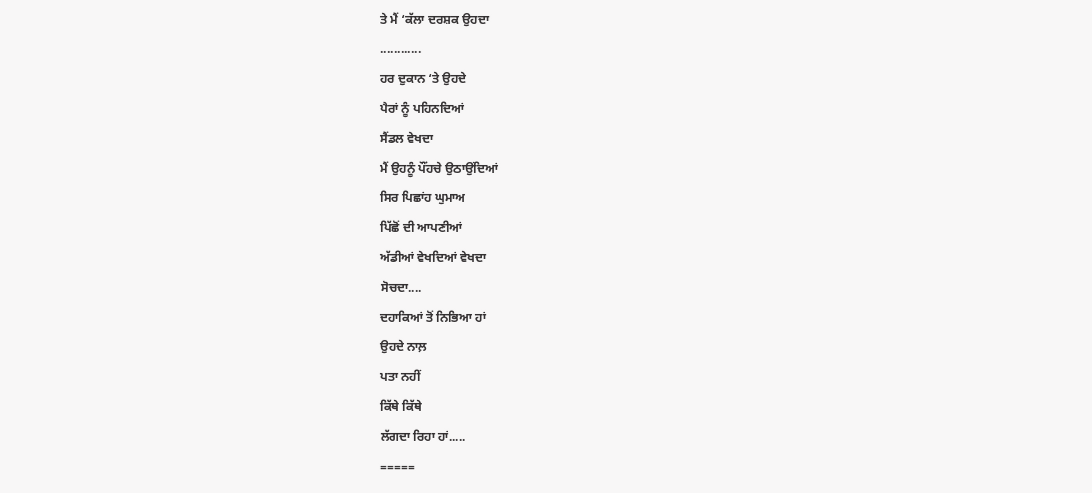ਤੇ ਮੈਂ ‘ਕੱਲਾ ਦਰਸ਼ਕ ਉਹਦਾ
............
ਹਰ ਦੁਕਾਨ ‘ਤੇ ਉਹਦੇ
ਪੈਰਾਂ ਨੂੰ ਪਹਿਨਦਿਆਂ
ਸੈਂਡਲ ਵੇਖਦਾ
ਮੈਂ ਉਹਨੂੰ ਪੌਂਹਚੇ ਉਠਾਉਂਦਿਆਂ
ਸਿਰ ਪਿਛਾਂਹ ਘੁਮਾਅ
ਪਿੱਛੋਂ ਦੀ ਆਪਣੀਆਂ
ਅੱਡੀਆਂ ਵੇਖਦਿਆਂ ਵੇਖਦਾ
ਸੋਚਦਾ....
ਦਹਾਕਿਆਂ ਤੋਂ ਨਿਭਿਆ ਹਾਂ
ਉਹਦੇ ਨਾਲ਼
ਪਤਾ ਨਹੀਂ
ਕਿੱਥੇ ਕਿੱਥੇ
ਲੱਗਦਾ ਰਿਹਾ ਹਾਂ.....
=====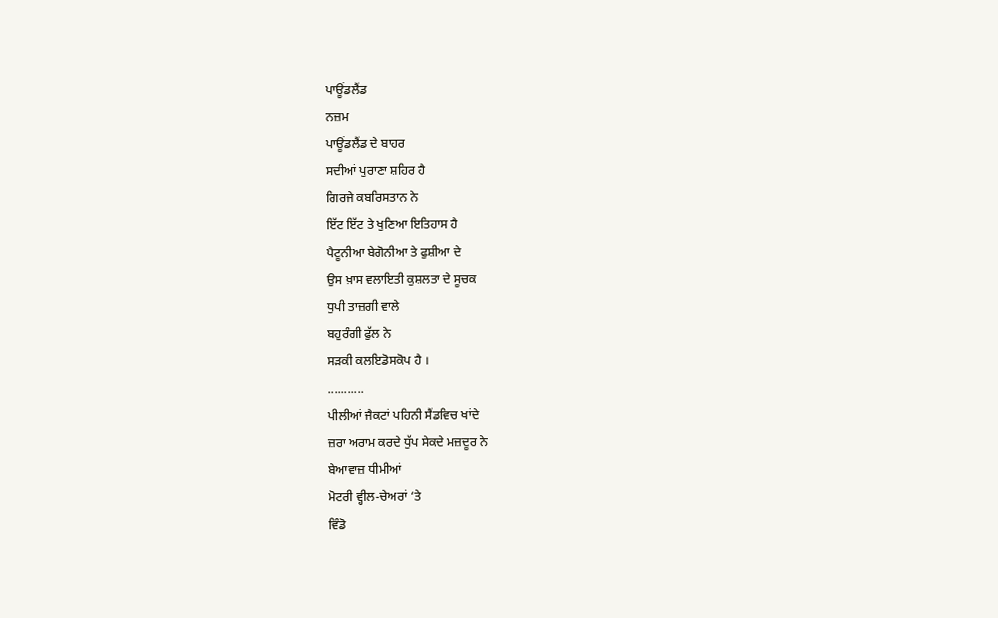ਪਾਊਂਡਲੈਂਡ
ਨਜ਼ਮ
ਪਾਊਂਡਲੈਂਡ ਦੇ ਬਾਹਰ
ਸਦੀਆਂ ਪੁਰਾਣਾ ਸ਼ਹਿਰ ਹੈ
ਗਿਰਜੇ ਕਬਰਿਸਤਾਨ ਨੇ
ਇੱਟ ਇੱਟ ਤੇ ਖੁਣਿਆ ਇਤਿਹਾਸ ਹੈ
ਪੈਟੂਨੀਆ ਬੇਗੋਨੀਆ ਤੇ ਫੁਸ਼ੀਆ ਦੇ
ਉਸ ਖ਼ਾਸ ਵਲਾਇਤੀ ਕੁਸ਼ਲਤਾ ਦੇ ਸੂਚਕ
ਧੁਪੀ ਤਾਜ਼ਗੀ ਵਾਲੇ
ਬਹੁਰੰਗੀ ਫੁੱਲ ਨੇ
ਸੜਕੀ ਕਲਇਡੋਸਕੋਪ ਹੈ ।
...........
ਪੀਲੀਆਂ ਜੈਕਟਾਂ ਪਹਿਨੀ ਸੈਂਡਵਿਚ ਖਾਂਦੇ
ਜ਼ਰਾ ਅਰਾਮ ਕਰਦੇ ਧੁੱਪ ਸੇਕਦੇ ਮਜ਼ਦੂਰ ਨੇ
ਬੇਆਵਾਜ਼ ਧੀਮੀਆਂ
ਮੋਟਰੀ ਵ੍ਹੀਲ-ਚੇਅਰਾਂ ‘ਤੇ
ਵਿੰਡੋ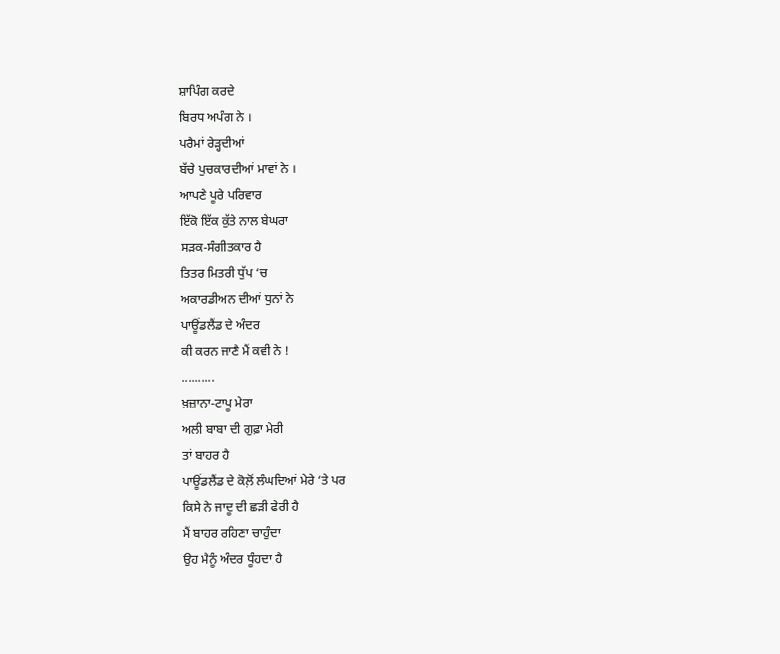ਸ਼ਾਪਿੰਗ ਕਰਦੇ
ਬਿਰਧ ਅਪੰਗ ਨੇ ।
ਪਰੈਮਾਂ ਰੇੜ੍ਹਦੀਆਂ
ਬੱਚੇ ਪੁਚਕਾਰਦੀਆਂ ਮਾਵਾਂ ਨੇ ।
ਆਪਣੇ ਪੂਰੇ ਪਰਿਵਾਰ
ਇੱਕੋ ਇੱਕ ਕੁੱਤੇ ਨਾਲ ਬੇਘਰਾ
ਸੜਕ-ਸੰਗੀਤਕਾਰ ਹੈ
ਤਿਤਰ ਮਿਤਰੀ ਧੁੱਪ ‘ਚ
ਅਕਾਰਡੀਅਨ ਦੀਆਂ ਧੁਨਾਂ ਨੇ
ਪਾਊਂਡਲੈਂਡ ਦੇ ਅੰਦਰ
ਕੀ ਕਰਨ ਜਾਣੈ ਮੈਂ ਕਵੀ ਨੇ !
..........
ਖ਼ਜ਼ਾਨਾ-ਟਾਪੂ ਮੇਰਾ
ਅਲੀ ਬਾਬਾ ਦੀ ਗੁਫ਼ਾ ਮੇਰੀ
ਤਾਂ ਬਾਹਰ ਹੈ
ਪਾਊਂਡਲੈਂਡ ਦੇ ਕੋਲ਼ੋਂ ਲੰਘਦਿਆਂ ਮੇਰੇ ‘ਤੇ ਪਰ
ਕਿਸੇ ਨੇ ਜਾਦੂ ਦੀ ਛੜੀ ਫੇਰੀ ਹੈ
ਮੈਂ ਬਾਹਰ ਰਹਿਣਾ ਚਾਹੁੰਦਾ
ਉਹ ਮੈਨੂੰ ਅੰਦਰ ਧੂੰਹਦਾ ਹੈ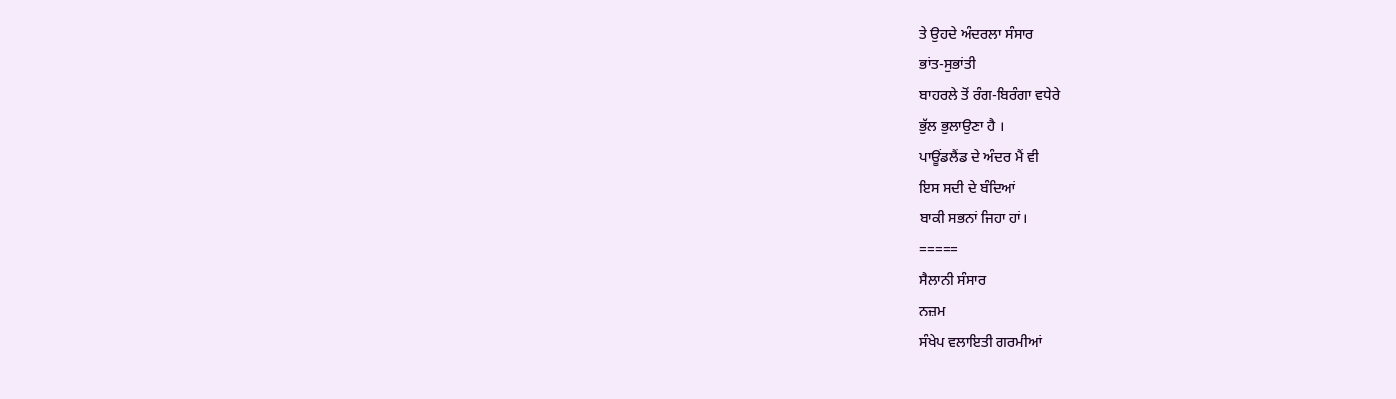ਤੇ ਉਹਦੇ ਅੰਦਰਲਾ ਸੰਸਾਰ
ਭਾਂਤ-ਸੁਭਾਂਤੀ
ਬਾਹਰਲੇ ਤੋਂ ਰੰਗ-ਬਿਰੰਗਾ ਵਧੇਰੇ
ਭੁੱਲ ਭੁਲਾਉਣਾ ਹੈ ।
ਪਾਊਂਡਲੈਂਡ ਦੇ ਅੰਦਰ ਮੈਂ ਵੀ
ਇਸ ਸਦੀ ਦੇ ਬੰਦਿਆਂ
ਬਾਕੀ ਸਭਨਾਂ ਜਿਹਾ ਹਾਂ।
=====
ਸੈਲਾਨੀ ਸੰਸਾਰ
ਨਜ਼ਮ
ਸੰਖੇਪ ਵਲਾਇਤੀ ਗਰਮੀਆਂ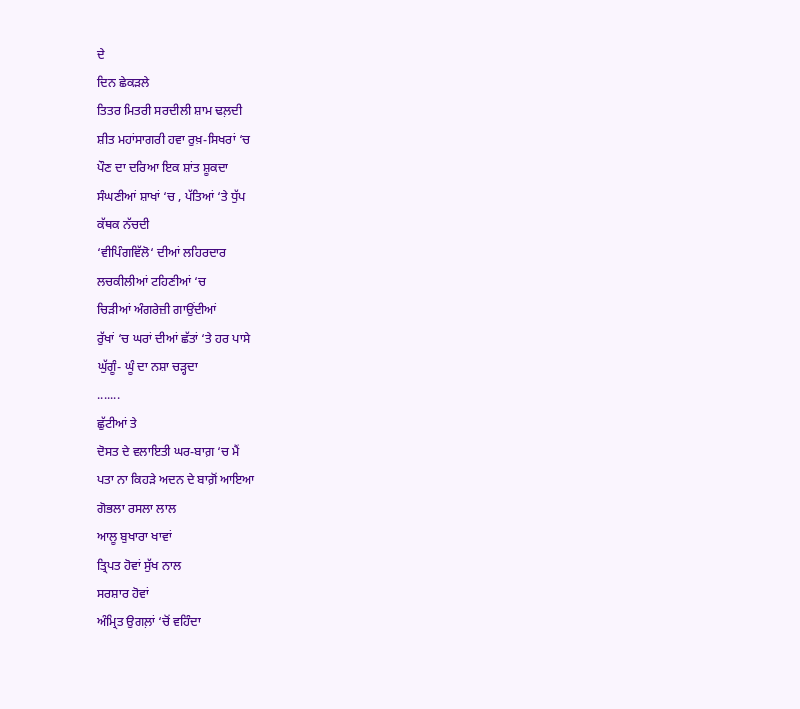ਦੇ
ਦਿਨ ਛੇਕੜਲੇ
ਤਿਤਰ ਮਿਤਰੀ ਸਰਦੀਲੀ ਸ਼ਾਮ ਢਲ਼ਦੀ
ਸ਼ੀਤ ਮਹਾਂਸਾਗਰੀ ਹਵਾ ਰੁਖ਼-ਸਿਖਰਾਂ ‘ਚ
ਪੌਣ ਦਾ ਦਰਿਆ ਇਕ ਸ਼ਾਂਤ ਸ਼ੂਕਦਾ
ਸੰਘਣੀਆਂ ਸ਼ਾਖਾਂ ‘ਚ , ਪੱਤਿਆਂ ‘ਤੇ ਧੁੱਪ
ਕੱਥਕ ਨੱਚਦੀ
‘ਵੀਪਿੰਗਵਿੱਲੋ‘ ਦੀਆਂ ਲਹਿਰਦਾਰ
ਲਚਕੀਲੀਆਂ ਟਹਿਣੀਆਂ ‘ਚ
ਚਿੜੀਆਂ ਅੰਗਰੇਜ਼ੀ ਗਾਉਂਦੀਆਂ
ਰੁੱਖਾਂ ‘ਚ ਘਰਾਂ ਦੀਆਂ ਛੱਤਾਂ ‘ਤੇ ਹਰ ਪਾਸੇ
ਘੁੱਗੂੰ- ਘੂੰ ਦਾ ਨਸ਼ਾ ਚੜ੍ਹਦਾ
.......
ਛੁੱਟੀਆਂ ਤੇ
ਦੋਸਤ ਦੇ ਵਲਾਇਤੀ ਘਰ-ਬਾਗ਼ ‘ਚ ਮੈਂ
ਪਤਾ ਨਾ ਕਿਹੜੇ ਅਦਨ ਦੇ ਬਾਗ਼ੋਂ ਆਇਆ
ਗੋਭਲਾ ਰਸਲਾ ਲਾਲ
ਆਲੂ ਬੁਖਾਰਾ ਖਾਵਾਂ
ਤ੍ਰਿਪਤ ਹੋਵਾਂ ਸੁੱਖ ਨਾਲ
ਸਰਸ਼ਾਰ ਹੋਵਾਂ
ਅੰਮ੍ਰਿਤ ਉਗਲ਼ਾਂ ‘ਚੋਂ ਵਹਿੰਦਾ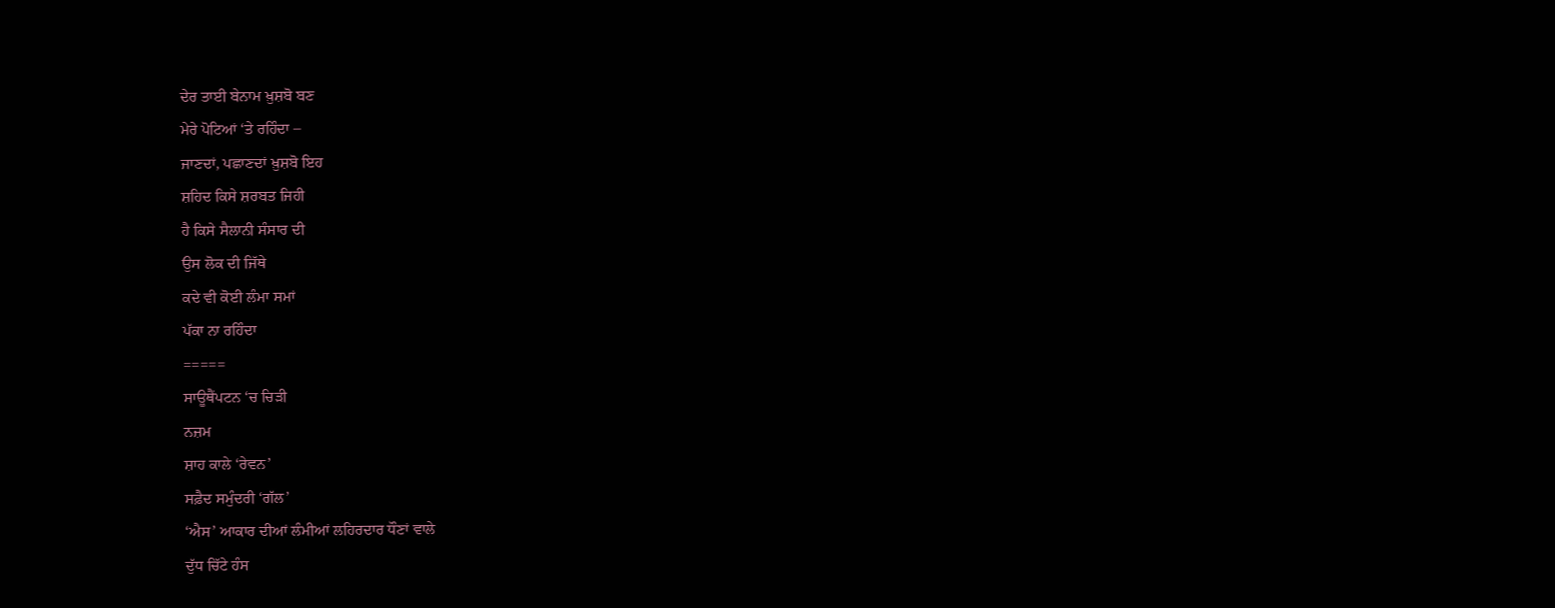ਦੇਰ ਤਾਈ ਬੇਨਾਮ ਖ਼ੁਸ਼ਬੋ ਬਣ
ਮੇਰੇ ਪੋਟਿਆਂ ‘ਤੇ ਰਹਿੰਦਾ –
ਜਾਣਦਾਂ, ਪਛਾਣਦਾਂ ਖ਼ੁਸ਼ਬੋ ਇਹ
ਸ਼ਹਿਦ ਕਿਸੇ ਸ਼ਰਬਤ ਜਿਹੀ
ਹੈ ਕਿਸੇ ਸੈਲਾਨੀ ਸੰਸਾਰ ਦੀ
ਉਸ ਲੋਕ ਦੀ ਜਿੱਥੇ
ਕਦੇ ਵੀ ਕੋਈ ਲੰਮਾ ਸਮਾਂ
ਪੱਕਾ ਨਾ ਰਹਿੰਦਾ
=====
ਸਾਊਥੈਂਪਟਨ ‘ਚ ਚਿੜੀ
ਨਜ਼ਮ
ਸ਼ਾਹ ਕਾਲੇ ‘ਰੇਵਨ’
ਸਫ਼ੈਦ ਸਮੁੰਦਰੀ ‘ਗੱਲ’
‘ਐਸ’ ਆਕਾਰ ਦੀਆਂ ਲੰਮੀਆਂ ਲਹਿਰਦਾਰ ਧੌਣਾਂ ਵਾਲੇ
ਦੁੱਧ ਚਿੱਟੇ ਹੰਸ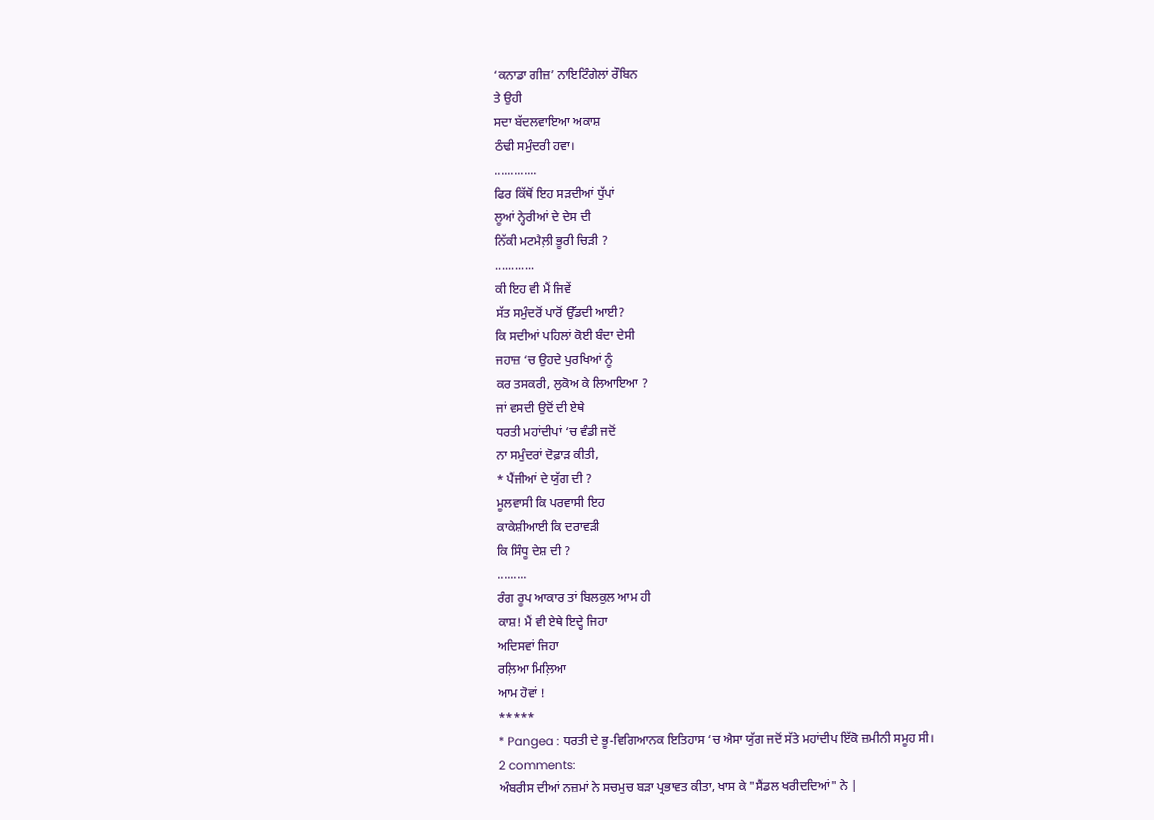‘ਕਨਾਡਾ ਗੀਜ਼’ ਨਾਇਟਿੰਗੇਲਾਂ ਰੌਬਿਨ
ਤੇ ਉਹੀ
ਸਦਾ ਬੱਦਲਵਾਇਆ ਅਕਾਸ਼
ਠੰਢੀ ਸਮੁੰਦਰੀ ਹਵਾ।
.............
ਫਿਰ ਕਿੱਥੋਂ ਇਹ ਸੜਦੀਆਂ ਧੁੱਪਾਂ
ਲੂਆਂ ਨ੍ਹੇਰੀਆਂ ਦੇ ਦੇਸ ਦੀ
ਨਿੱਕੀ ਮਟਮੈਲ਼ੀ ਭੂਰੀ ਚਿੜੀ ?
............
ਕੀ ਇਹ ਵੀ ਮੈਂ ਜਿਵੇਂ
ਸੱਤ ਸਮੁੰਦਰੋਂ ਪਾਰੋਂ ਉੱਡਦੀ ਆਈ?
ਕਿ ਸਦੀਆਂ ਪਹਿਲਾਂ ਕੋਈ ਬੰਦਾ ਦੇਸੀ
ਜਹਾਜ਼ ‘ਚ ਉਹਦੇ ਪੁਰਖਿਆਂ ਨੂੰ
ਕਰ ਤਸਕਰੀ, ਲੁਕੋਅ ਕੇ ਲਿਆਇਆ ?
ਜਾਂ ਵਸਦੀ ਉਦੋਂ ਦੀ ਏਥੇ
ਧਰਤੀ ਮਹਾਂਦੀਪਾਂ ‘ਚ ਵੰਡੀ ਜਦੋਂ
ਨਾ ਸਮੁੰਦਰਾਂ ਦੋਫ਼ਾੜ ਕੀਤੀ,
* ਪੈਂਜੀਆਂ ਦੇ ਯੁੱਗ ਦੀ ?
ਮੂਲਵਾਸੀ ਕਿ ਪਰਵਾਸੀ ਇਹ
ਕਾਕੇਸ਼ੀਆਈ ਕਿ ਦਰਾਵੜੀ
ਕਿ ਸਿੰਧੂ ਦੇਸ਼ ਦੀ ?
.........
ਰੰਗ ਰੂਪ ਆਕਾਰ ਤਾਂ ਬਿਲਕੁਲ ਆਮ ਹੀ
ਕਾਸ਼! ਮੈਂ ਵੀ ਏਥੇ ਇਦ੍ਹੇ ਜਿਹਾ
ਅਦਿਸਵਾਂ ਜਿਹਾ
ਰਲ਼ਿਆ ਮਿਲ਼ਿਆ
ਆਮ ਹੋਵਾਂ !
*****
* Pangea : ਧਰਤੀ ਦੇ ਭੂ-ਵਿਗਿਆਨਕ ਇਤਿਹਾਸ ‘ਚ ਐਸਾ ਯੁੱਗ ਜਦੋਂ ਸੱਤੇ ਮਹਾਂਦੀਪ ਇੱਕੋ ਜ਼ਮੀਨੀ ਸਮੂਹ ਸੀ।
2 comments:
ਅੰਬਰੀਸ ਦੀਆਂ ਨਜ਼ਮਾਂ ਨੇ ਸਚਮੁਚ ਬੜਾ ਪ੍ਰਭਾਵਤ ਕੀਤਾ, ਖਾਸ ਕੇ "ਸੈਂਡਲ ਖਰੀਦਦਿਆਂ" ਨੇ |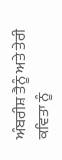ਅੰਬਰੀਸ਼ ਤੈਨੂੰ ਅਤੇ ਤੇਰੀ ਕਵਿਤਾ ਨੂੰ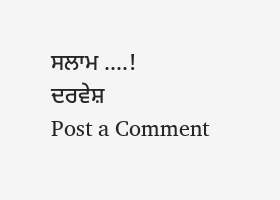ਸਲਾਮ ....!
ਦਰਵੇਸ਼
Post a Comment